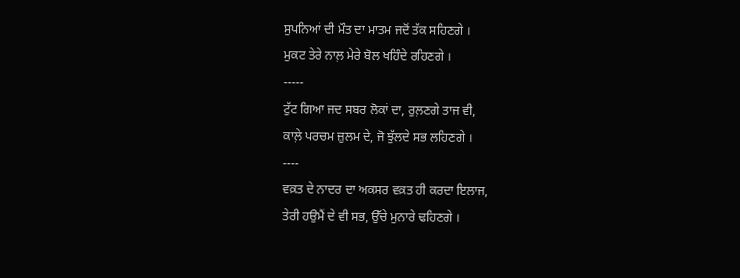ਸੁਪਨਿਆਂ ਦੀ ਮੌਤ ਦਾ ਮਾਤਮ ਜਦੋਂ ਤੱਕ ਸਹਿਣਗੇ ।
ਮੁਕਟ ਤੇਰੇ ਨਾਲ਼ ਮੇਰੇ ਬੋਲ ਖਹਿੰਦੇ ਰਹਿਣਗੇ ।
-----
ਟੁੱਟ ਗਿਆ ਜਦ ਸਬਰ ਲੋਕਾਂ ਦਾ, ਰੁਲ਼ਣਗੇ ਤਾਜ ਵੀ,
ਕਾਲ਼ੇ ਪਰਚਮ ਜ਼ੁਲਮ ਦੇ, ਜੋ ਝੁੱਲਦੇ ਸਭ ਲਹਿਣਗੇ ।
----
ਵਕ਼ਤ ਦੇ ਨਾਦਰ ਦਾ ਅਕਸਰ ਵਕ਼ਤ ਹੀ ਕਰਦਾ ਇਲਾਜ,
ਤੇਰੀ ਹਉਮੈਂ ਦੇ ਵੀ ਸਭ, ਉੱਚੇ ਮੁਨਾਰੇ ਢਹਿਣਗੇ ।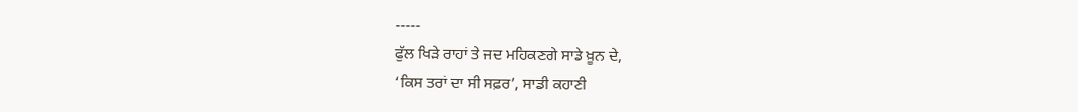-----
ਫੁੱਲ ਖਿੜੇ ਰਾਹਾਂ ਤੇ ਜਦ ਮਹਿਕਣਗੇ ਸਾਡੇ ਖ਼ੂਨ ਦੇ,
‘ਕਿਸ ਤਰਾਂ ਦਾ ਸੀ ਸਫ਼ਰ’, ਸਾਡੀ ਕਹਾਣੀ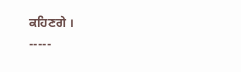ਕਹਿਣਗੇ ।
-----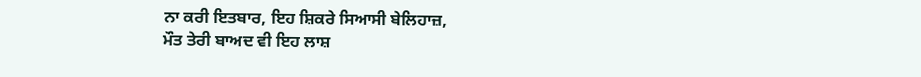ਨਾ ਕਰੀ ਇਤਬਾਰ, ਇਹ ਸ਼ਿਕਰੇ ਸਿਆਸੀ ਬੇਲਿਹਾਜ਼,
ਮੌਤ ਤੇਰੀ ਬਾਅਦ ਵੀ ਇਹ ਲਾਸ਼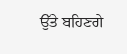ਉੱਤੇ ਬਹਿਣਗੇ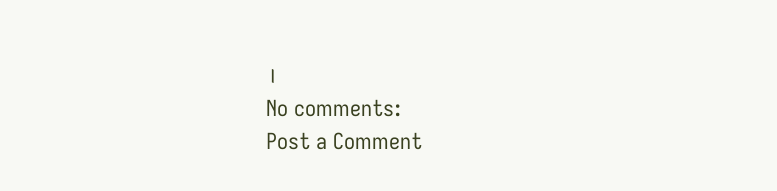।
No comments:
Post a Comment